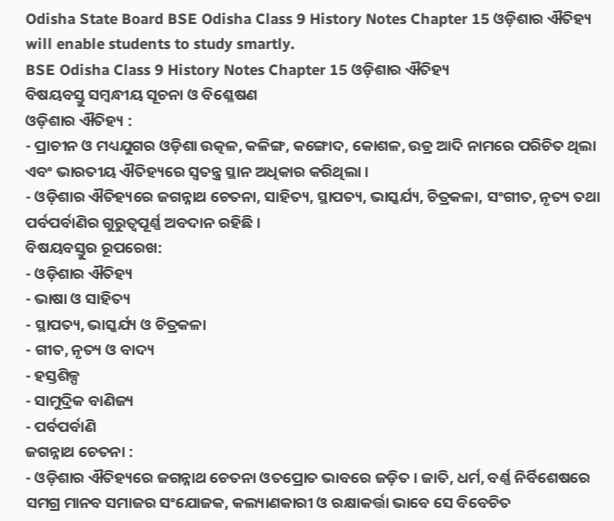Odisha State Board BSE Odisha Class 9 History Notes Chapter 15 ଓଡ଼ିଶାର ଐତିହ୍ୟ will enable students to study smartly.
BSE Odisha Class 9 History Notes Chapter 15 ଓଡ଼ିଶାର ଐତିହ୍ୟ
ବିଷୟବସ୍ତୁ ସମ୍ବନ୍ଧୀୟ ସୂଚନା ଓ ବିଶ୍ଳେଷଣ
ଓଡ଼ିଶାର ଐତିହ୍ୟ :
- ପ୍ରାଚୀନ ଓ ମଧ୍ୟଯୁଗର ଓଡ଼ିଶା ଉତ୍କଳ, କଳିଙ୍ଗ, କଙ୍ଗୋଦ, କୋଶଳ, ଉଡ୍ର ଆଦି ନାମରେ ପରିଚିତ ଥିଲା ଏବଂ ଭାରତୀୟ ଐତିହ୍ୟରେ ସ୍ୱତନ୍ତ୍ର ସ୍ଥାନ ଅଧିକାର କରିଥିଲା ।
- ଓଡ଼ିଶାର ଐତିହ୍ୟରେ ଜଗନ୍ନାଥ ଚେତନା, ସାହିତ୍ୟ, ସ୍ଥାପତ୍ୟ, ଭାସ୍କର୍ଯ୍ୟ, ଚିତ୍ରକଳା, ସଂଗୀତ, ନୃତ୍ୟ ତଥା ପର୍ବପର୍ବାଣିର ଗୁରୁତ୍ଵପୂର୍ଣ୍ଣ ଅବଦାନ ରହିଛି ।
ବିଷୟବସ୍ତୁର ରୂପରେଖ:
- ଓଡ଼ିଶାର ଐତିହ୍ୟ
- ଭାଷା ଓ ସାହିତ୍ୟ
- ସ୍ଥାପତ୍ୟ, ଭାସ୍କର୍ଯ୍ୟ ଓ ଚିତ୍ରକଳା
- ଗୀତ, ନୃତ୍ୟ ଓ ବାଦ୍ୟ
- ହସ୍ତଶିଳ୍ପ
- ସାମୁଦ୍ରିକ ବାଣିଜ୍ୟ
- ପର୍ବପର୍ବାଣି
ଜଗନ୍ନାଥ ଚେତନା :
- ଓଡ଼ିଶାର ଐତିହ୍ୟରେ ଜଗନ୍ନାଥ ଚେତନା ଓତପ୍ରୋତ ଭାବରେ ଜଡ଼ିତ । ଜାତି, ଧର୍ମ, ବର୍ଣ୍ଣ ନିର୍ବିଶେଷରେ ସମଗ୍ର ମାନବ ସମାଜର ସଂଯୋଜକ, କଲ୍ୟାଣକାରୀ ଓ ରକ୍ଷାକର୍ତ୍ତା ଭାବେ ସେ ବିବେଚିତ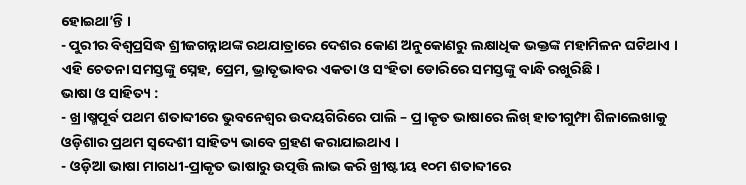ହୋଇଥା’ନ୍ତି ।
- ପୁରୀର ବିଶ୍ଵପ୍ରସିଦ୍ଧ ଶ୍ରୀଜଗନ୍ନାଥଙ୍କ ରଥଯାତ୍ରାରେ ଦେଶର କୋଣ ଅନୁକୋଣରୁ ଲକ୍ଷାଧିକ ଭକ୍ତଙ୍କ ମହାମିଳନ ଘଟିଥାଏ । ଏହି ଚେତନା ସମସ୍ତଙ୍କୁ ସ୍ନେହ, ପ୍ରେମ, ଭ୍ରାତୃଭାବର ଏକତା ଓ ସଂହିତା ଡୋରିରେ ସମସ୍ତଙ୍କୁ ବାନ୍ଧି ରଖୁରିଛି ।
ଭାଷା ଓ ସାହିତ୍ୟ :
- ଖ୍ର।ଷ୍ମପୂର୍ବ ପଥମ ଶତାବ୍ଦୀରେ ଭୁବନେଶ୍ୱର ଉଦୟଗିରିରେ ପାଲି – ପ୍ର।କୄତ ଭାଷାରେ ଲିଖ୍ ହାତୀଗୁମ୍ଫା ଶିଳାଲେଖାକୁ ଓଡ଼ିଶାର ପ୍ରଥମ ସ୍ବଦେଶୀ ସାହିତ୍ୟ ଭାବେ ଗ୍ରହଣ କରାଯାଇଥାଏ ।
- ଓଡ଼ିଆ ଭାଷା ମାଗଧୀ-ପ୍ରାକୃତ ଭାଷାରୁ ଉତ୍ପତ୍ତି ଲାଭ କରି ଖ୍ରୀଷ୍ଟୀୟ ୧୦ମ ଶତାବ୍ଦୀରେ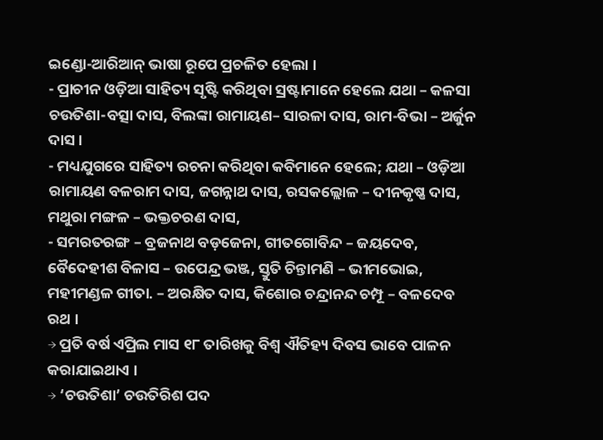ଇଣ୍ଡୋ-ଆରିଆନ୍ ଭାଷା ରୂପେ ପ୍ରଚଳିତ ହେଲା ।
- ପ୍ରାଚୀନ ଓଡ଼ିଆ ସାହିତ୍ୟ ସୃଷ୍ଟି କରିଥିବା ସ୍ରଷ୍ଟାମାନେ ହେଲେ ଯଥା – କଳସା ଚଉତିଶା-ବତ୍ସା ଦାସ, ବିଲଙ୍କା ରାମାୟଣ– ସାରଳା ଦାସ, ରାମ-ବିଭା – ଅର୍ଜୁନ ଦାସ ।
- ମଧ୍ୟଯୁଗରେ ସାହିତ୍ୟ ରଚନା କରିଥିବା କବିମାନେ ହେଲେ; ଯଥା – ଓଡ଼ିଆ ରାମାୟଣ ବଳରାମ ଦାସ, ଜଗନ୍ନାଥ ଦାସ, ରସକଲ୍ଲୋଳ – ଦୀନକୃଷ୍ଣ ଦାସ, ମଥୁରା ମଙ୍ଗଳ – ଭକ୍ତଚରଣ ଦାସ,
- ସମରତରଙ୍ଗ – ବ୍ରଜନାଥ ବଡ଼ଜେନା, ଗୀତଗୋବିନ୍ଦ – ଜୟଦେବ, ବୈଦେହୀଶ ବିଳାସ – ଉପେନ୍ଦ୍ର ଭଞ୍ଜ, ସ୍ତୁତି ଚିନ୍ତାମଣି – ଭୀମଭୋଇ, ମହୀମଣ୍ଡଳ ଗୀତା. – ଅରକ୍ଷିତ ଦାସ, କିଶୋର ଚନ୍ଦ୍ରାନନ୍ଦ ଚମ୍ପୂ – ବଳଦେବ ରଥ ।
→ ପ୍ରତି ବର୍ଷ ଏପ୍ରିଲ ମାସ ୧୮ ତାରିଖକୁ ବିଶ୍ୱ ଐତିହ୍ୟ ଦିବସ ଭାବେ ପାଳନ କରାଯାଇଥାଏ ।
→ ‘ଚଉତିଶା’ ଚଉତିରିଶ ପଦ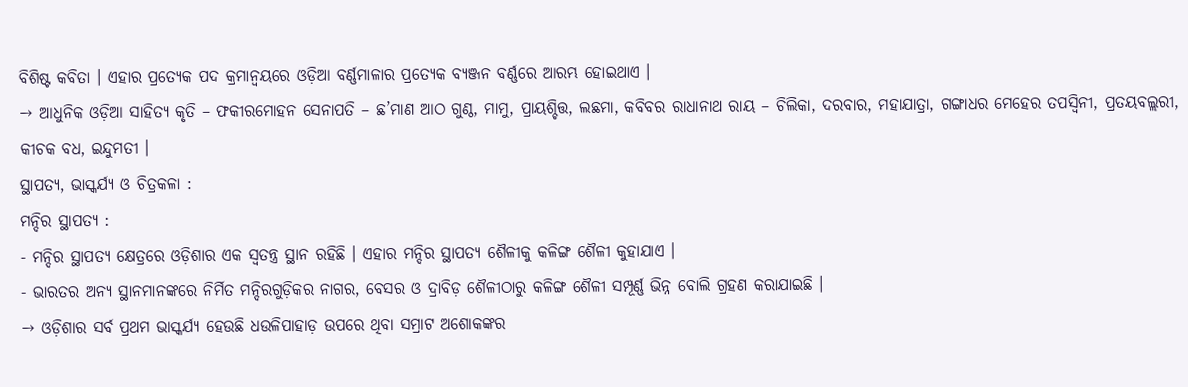ବିଶିଷ୍ଟ କବିତା । ଏହାର ପ୍ରତ୍ୟେକ ପଦ କ୍ରମାନ୍ୱୟରେ ଓଡ଼ିଆ ବର୍ଣ୍ଣମାଳାର ପ୍ରତ୍ୟେକ ବ୍ୟଞ୍ଜନ ବର୍ଣ୍ଣରେ ଆରମ୍ଭ ହୋଇଥାଏ ।
→ ଆଧୁନିକ ଓଡ଼ିଆ ସାହିତ୍ୟ କୃତି – ଫକୀରମୋହନ ସେନାପତି – ଛ’ମାଣ ଆଠ ଗୁଣ୍ଠ, ମାମୁ, ପ୍ରାୟଶ୍ଚିତ୍ତ, ଲଛମା, କବିବର ରାଧାନାଥ ରାୟ – ଚିଲିକା, ଦରବାର, ମହାଯାତ୍ରା, ଗଙ୍ଗାଧର ମେହେର ତପସ୍ବିନୀ, ପ୍ରତୟବଲ୍ଲରୀ, କୀଚକ ବଧ, ଇନ୍ଦୁମତୀ ।
ସ୍ଥାପତ୍ୟ, ଭାସ୍କର୍ଯ୍ୟ ଓ ଚିତ୍ରକଳା :
ମନ୍ଦିର ସ୍ଥାପତ୍ୟ :
- ମନ୍ଦିର ସ୍ଥାପତ୍ୟ କ୍ଷେତ୍ରରେ ଓଡ଼ିଶାର ଏକ ସ୍ବତନ୍ତ୍ର ସ୍ଥାନ ରହିଛି । ଏହାର ମନ୍ଦିର ସ୍ଥାପତ୍ୟ ଶୈଳୀକୁ କଳିଙ୍ଗ ଶୈଳୀ କୁହାଯାଏ ।
- ଭାରତର ଅନ୍ୟ ସ୍ଥାନମାନଙ୍କରେ ନିର୍ମିତ ମନ୍ଦିରଗୁଡ଼ିକର ନାଗର, ବେସର ଓ ଦ୍ରାବିଡ଼ ଶୈଳୀଠାରୁ କଳିଙ୍ଗ ଶୈଳୀ ସମ୍ପୂର୍ଣ୍ଣ ଭିନ୍ନ ବୋଲି ଗ୍ରହଣ କରାଯାଇଛି ।
→ ଓଡ଼ିଶାର ସର୍ବ ପ୍ରଥମ ଭାସ୍କର୍ଯ୍ୟ ହେଉଛି ଧଉଳିପାହାଡ଼ ଉପରେ ଥିବା ସମ୍ରାଟ ଅଶୋକଙ୍କର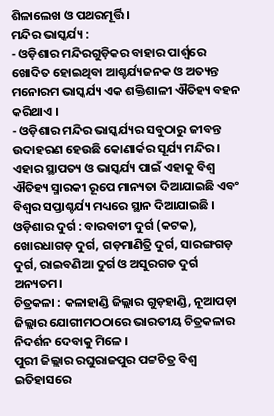ଶିଳାଲେଖ ଓ ପଥରମୂର୍ତ୍ତି ।
ମନ୍ଦିର ଭାସ୍କର୍ଯ୍ୟ :
- ଓଡ଼ିଶାର ମନ୍ଦିରଗୁଡ଼ିକର ବାହାର ପାର୍ଶ୍ଵରେ ଖୋଦିତ ହୋଇଥିବା ଆଶ୍ଚର୍ଯ୍ୟଜନକ ଓ ଅତ୍ୟନ୍ତ ମନୋରମ ଭାସ୍କର୍ଯ୍ୟ ଏକ ଶକ୍ତିଶାଳୀ ଐତିହ୍ୟ ବହନ କରିଥାଏ ।
- ଓଡ଼ିଶାର ମନ୍ଦିର ଭାସ୍କର୍ଯ୍ୟର ସବୁଠାରୁ ଜୀବନ୍ତ ଉଦାହରଣ ହେଉଛି କୋଣାର୍କର ସୂର୍ଯ୍ୟ ମନ୍ଦିର । ଏହାର ସ୍ଥାପତ୍ୟ ଓ ଭାସ୍କର୍ଯ୍ୟ ପାଇଁ ଏହାକୁ ବିଶ୍ଵ ଐତିହ୍ୟ ସ୍ମାରକୀ ରୂପେ ମାନ୍ୟତା ଦିଆଯାଇଛି ଏବଂ ବିଶ୍ଵର ସପ୍ତାଶ୍ଚର୍ଯ୍ୟ ମଧ୍ୟରେ ସ୍ଥାନ ଦିଆଯାଇଛି ।
ଓଡ଼ିଶାର ଦୁର୍ଗ : ବାରବାଟୀ ଦୁର୍ଗ (କଟକ), ଖୋରଧାଗଡ଼ ଦୁର୍ଗ, ଗଡ଼ମାଣିତ୍ରି ଦୁର୍ଗ, ସାରଙ୍ଗଗଡ଼ ଦୁର୍ଗ, ରାଇବଣିଆ ଦୁର୍ଗ ଓ ଅସୁରଗଡ ଦୁର୍ଗ ଅନ୍ୟତମ।
ଚିତ୍ରକଳା : କଳାହାଣ୍ଡି ଜିଲ୍ଲାର ଗୁଡ଼ହାଣ୍ଡି, ନୂଆପଡ଼ା ଜିଲ୍ଲାର ଯୋଗୀମଠଠାରେ ଭାରତୀୟ ଚିତ୍ରକଳାର ନିଦର୍ଶନ ଦେବାକୁ ମିଳେ ।
ପୁରୀ ଜିଲ୍ଲାର ରଘୁରାଜପୁର ପଟ୍ଟଚିତ୍ର ବିଶ୍ବ ଇତିହାସରେ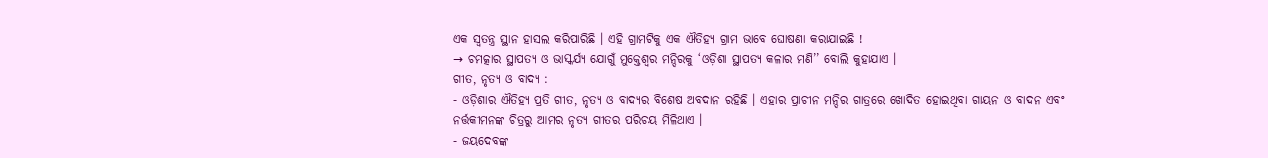ଏକ ସ୍ଵତନ୍ତ୍ର ସ୍ଥାନ ହାସଲ କରିପାରିଛି । ଏହି ଗ୍ରାମଟିକୁ ଏକ ଐତିହ୍ୟ ଗ୍ରାମ ଭାବେ ଘୋଷଣା କରାଯାଇଛି !
→ ଚମତ୍କାର ସ୍ଥାପତ୍ୟ ଓ ଭାସ୍କର୍ଯ୍ୟ ଯୋଗୁଁ ମୁକ୍ତେଶ୍ଵର ମନ୍ଦିରକୁ ‘ଓଡ଼ିଶା ସ୍ଥାପତ୍ୟ କଳାର ମଣି’’ ବୋଲି କୁହାଯାଏ ।
ଗୀତ, ନୃତ୍ୟ ଓ ବାଦ୍ୟ :
- ଓଡ଼ିଶାର ଐତିହ୍ୟ ପ୍ରତି ଗୀତ, ନୃତ୍ୟ ଓ ବାଦ୍ୟର ବିଶେଷ ଅବଦାନ ରହିଛି । ଏହାର ପ୍ରାଚୀନ ମନ୍ଦିର ଗାତ୍ରରେ ଖୋଦିତ ହୋଇଥିବା ଗାୟନ ଓ ବାଦନ ଏବଂ ନର୍ତ୍ତକୀମନଙ୍କ ଚିତ୍ରରୁ ଆମର ନୃତ୍ୟ ଗୀତର ପରିଚୟ ମିଳିଥାଏ ।
- ଜୟଦେବଙ୍କ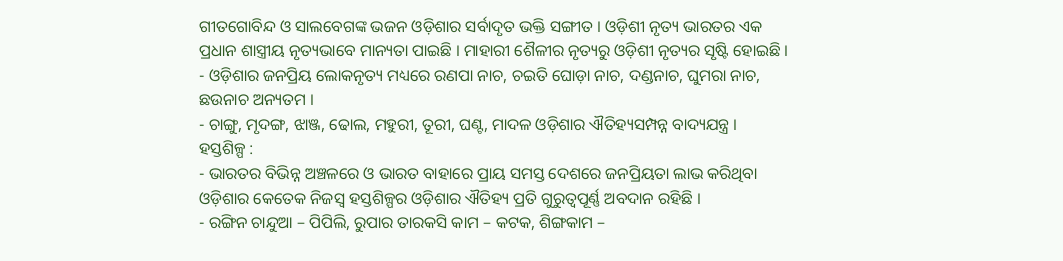ଗୀତଗୋବିନ୍ଦ ଓ ସାଲବେଗଙ୍କ ଭଜନ ଓଡ଼ିଶାର ସର୍ବାଦୃତ ଭକ୍ତି ସଙ୍ଗୀତ । ଓଡ଼ିଶୀ ନୃତ୍ୟ ଭାରତର ଏକ ପ୍ରଧାନ ଶାସ୍ତ୍ରୀୟ ନୃତ୍ୟଭାବେ ମାନ୍ୟତା ପାଇଛି । ମାହାରୀ ଶୈଳୀର ନୃତ୍ୟରୁ ଓଡ଼ିଶୀ ନୃତ୍ୟର ସୃଷ୍ଟି ହୋଇଛି ।
- ଓଡ଼ିଶାର ଜନପ୍ରିୟ ଲୋକନୃତ୍ୟ ମଧ୍ୟରେ ରଣପା ନାଚ, ଚଇତି ଘୋଡ଼ା ନାଚ, ଦଣ୍ଡନାଚ, ଘୁମରା ନାଚ, ଛଉନାଚ ଅନ୍ୟତମ ।
- ଚାଙ୍ଗୁ, ମୃଦଙ୍ଗ, ଝାଞ୍ଜ, ଢୋଲ, ମହୁରୀ, ତୂରୀ, ଘଣ୍ଟ, ମାଦଳ ଓଡ଼ିଶାର ଐତିହ୍ୟସମ୍ପନ୍ନ ବାଦ୍ୟଯନ୍ତ୍ର ।
ହସ୍ତଶିଳ୍ପ :
- ଭାରତର ବିଭିନ୍ନ ଅଞ୍ଚଳରେ ଓ ଭାରତ ବାହାରେ ପ୍ରାୟ ସମସ୍ତ ଦେଶରେ ଜନପ୍ରିୟତା ଲାଭ କରିଥିବା ଓଡ଼ିଶାର କେତେକ ନିଜସ୍ବ ହସ୍ତଶିଳ୍ପର ଓଡ଼ିଶାର ଐତିହ୍ୟ ପ୍ରତି ଗୁରୁତ୍ଵପୂର୍ଣ୍ଣ ଅବଦାନ ରହିଛି ।
- ରଙ୍ଗିନ ଚାନ୍ଦୁଆ – ପିପିଲି, ରୁପାର ତାରକସି କାମ – କଟକ, ଶିଙ୍ଗକାମ –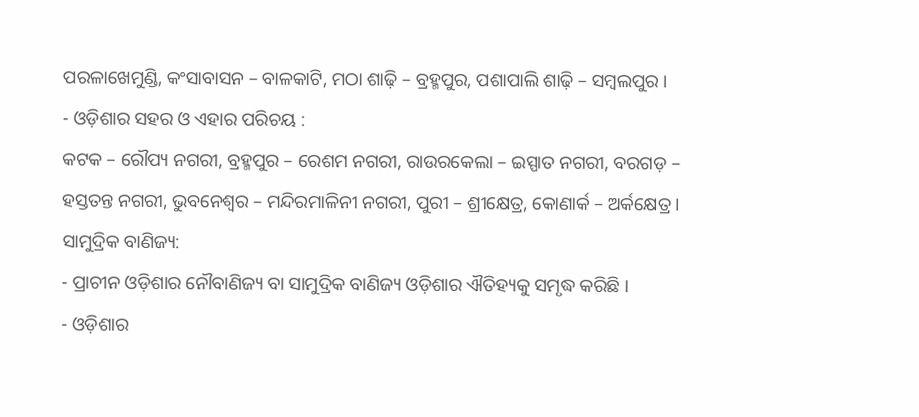ପରଳାଖେମୁଣ୍ଡି, କଂସାବାସନ – ବାଳକାଟି, ମଠା ଶାଢ଼ି – ବ୍ରହ୍ମପୁର, ପଶାପାଲି ଶାଢ଼ି – ସମ୍ବଲପୁର ।
- ଓଡ଼ିଶାର ସହର ଓ ଏହାର ପରିଚୟ :
କଟକ – ରୌପ୍ୟ ନଗରୀ, ବ୍ରହ୍ମପୁର – ରେଶମ ନଗରୀ, ରାଉରକେଲା – ଇସ୍ପାତ ନଗରୀ, ବରଗଡ଼ – ହସ୍ତତନ୍ତ ନଗରୀ, ଭୁବନେଶ୍ଵର – ମନ୍ଦିରମାଳିନୀ ନଗରୀ, ପୁରୀ – ଶ୍ରୀକ୍ଷେତ୍ର, କୋଣାର୍କ – ଅର୍କକ୍ଷେତ୍ର ।
ସାମୁଦ୍ରିକ ବାଣିଜ୍ୟ:
- ପ୍ରାଚୀନ ଓଡ଼ିଶାର ନୌବାଣିଜ୍ୟ ବା ସାମୁଦ୍ରିକ ବାଣିଜ୍ୟ ଓଡ଼ିଶାର ଐତିହ୍ୟକୁ ସମୃଦ୍ଧ କରିଛି ।
- ଓଡ଼ିଶାର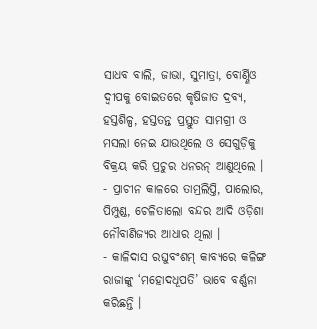ସାଧବ ବାଲି, ଜାଭା, ସୁମାତ୍ରା, ବୋର୍ଣ୍ଣିଓ ଦ୍ବୀପକୁ ବୋଇତରେ କୃଷିଜାତ ଦ୍ରବ୍ୟ, ହସ୍ତଶିଳ୍ପ, ହସ୍ତତନ୍ତ ପ୍ରସ୍ତୁତ ସାମଗ୍ରୀ ଓ ମସଲା ନେଇ ଯାଉଥିଲେ ଓ ସେଗୁଡ଼ିକୁ ବିକ୍ରୟ କରି ପ୍ରଚୁର ଧନରନ୍ ଆଣୁଥିଲେ ।
- ପ୍ରାଚୀନ କାଳରେ ତାମ୍ରଲିପ୍ତି, ପାଲୋର, ପିମ୍ପୁଣ୍ଡ, ଚେଳିତାଲୋ ବନ୍ଦର ଆଦି ଓଡ଼ିଶା ନୌବାଣିଜ୍ୟର ଆଧାର ଥିଲା ।
- କାଳିଦାସ ରଘୁବଂଶମ୍ କାବ୍ୟରେ କଳିଙ୍ଗ ରାଜାଙ୍କୁ ‘ମହୋଦଧୂପତି’ ଭାବେ ବର୍ଣ୍ଣନା କରିଛନ୍ତି ।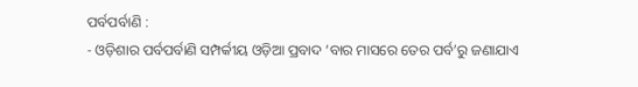ପର୍ବପର୍ବାଣି :
- ଓଡ଼ିଶାର ପର୍ବପର୍ବାଣି ସମ୍ପର୍କୀୟ ଓଡ଼ିଆ ପ୍ରବାଦ ‘ବାର ମାସରେ ତେର ପର୍ବ’ରୁ ଜଣାଯାଏ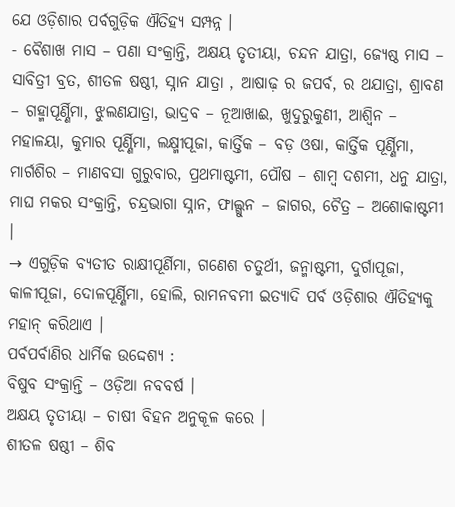ଯେ ଓଡ଼ିଶାର ପର୍ବଗୁଡ଼ିକ ଐତିହ୍ୟ ସମ୍ପନ୍ନ ।
- ବୈଶାଖ ମାସ – ପଣା ସଂକ୍ରାନ୍ତି, ଅକ୍ଷୟ ତୃତୀୟା, ଚନ୍ଦନ ଯାତ୍ରା, ଜ୍ୟେଷ୍ଠ ମାସ – ସାବିତ୍ରୀ ବ୍ରତ, ଶୀତଳ ଷଷ୍ଠୀ, ସ୍ନାନ ଯାତ୍ରା , ଆଷାଢ଼ ର ଜପର୍ବ, ର ଥଯାତ୍ରା, ଶ୍ରାବଣ – ଗହ୍ମାପୂର୍ଣ୍ଣିମା, ଝୁଲଣଯାତ୍ରା, ଭାଦ୍ରବ – ନୂଆଖାଈ, ଖୁଦୁରୁକୁଣୀ, ଆଶ୍ୱିନ – ମହାଳୟା, କୁମାର ପୂର୍ଣ୍ଣିମା, ଲକ୍ଷ୍ମୀପୂଜା, କାର୍ତ୍ତିକ – ବଡ଼ ଓଷା, କାର୍ତ୍ତିକ ପୂର୍ଣ୍ଣିମା, ମାର୍ଗଶିର – ମାଣବସା ଗୁରୁବାର, ପ୍ରଥମାଷ୍ଟମୀ, ପୌଷ – ଶାମ୍ବ ଦଶମୀ, ଧନୁ ଯାତ୍ରା, ମାଘ ମକର ସଂକ୍ରାନ୍ତି, ଚନ୍ଦ୍ରଭାଗା ସ୍ନାନ, ଫାଲ୍ଗୁନ – ଜାଗର, ଚୈତ୍ର – ଅଶୋକାଷ୍ଟମୀ ।
→ ଏଗୁଡ଼ିକ ବ୍ୟତୀତ ରାକ୍ଷୀପୂର୍ଣିମା, ଗଣେଶ ଚତୁର୍ଥୀ, ଜନ୍ମାଷ୍ଟମୀ, ଦୁର୍ଗାପୂଜା, କାଳୀପୂଜା, ଦୋଳପୂର୍ଣ୍ଣିମା, ହୋଲି, ରାମନବମୀ ଇତ୍ୟାଦି ପର୍ବ ଓଡ଼ିଶାର ଐତିହ୍ୟକୁ ମହାନ୍ କରିଥାଏ ।
ପର୍ବପର୍ବାଣିର ଧାର୍ମିକ ଉଦ୍ଦେଶ୍ୟ :
ବିଷୁବ ସଂକ୍ରାନ୍ତି – ଓଡ଼ିଆ ନବବର୍ଷ ।
ଅକ୍ଷୟ ତୃତୀୟା – ଚାଷୀ ବିହନ ଅନୁକୂଳ କରେ ।
ଶୀତଳ ଷଷ୍ଠୀ – ଶିବ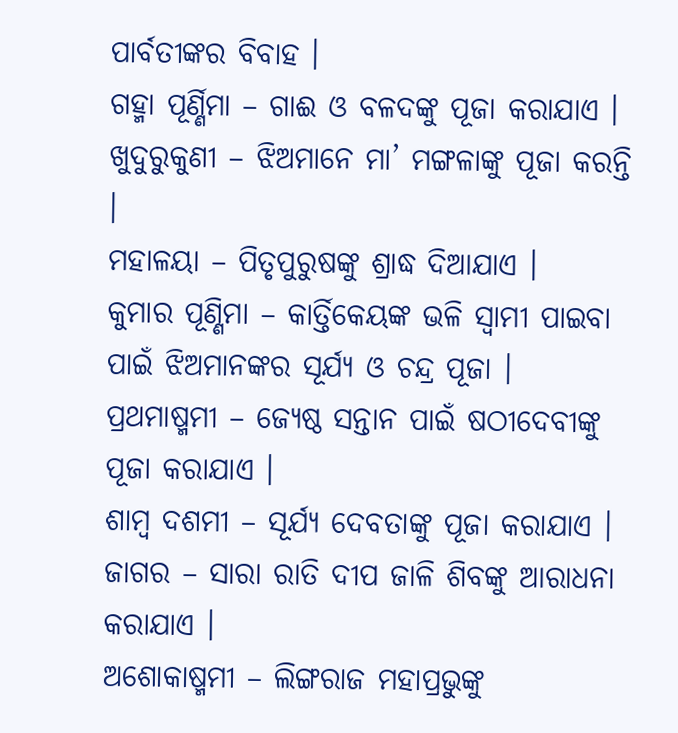ପାର୍ବତୀଙ୍କର ବିବାହ ।
ଗହ୍ମା ପୂର୍ଣ୍ଣିମା – ଗାଈ ଓ ବଳଦଙ୍କୁ ପୂଜା କରାଯାଏ ।
ଖୁଦୁରୁକୁଣୀ – ଝିଅମାନେ ମା’ ମଙ୍ଗଳାଙ୍କୁ ପୂଜା କରନ୍ତି ।
ମହାଳୟା – ପିତୃପୁରୁଷଙ୍କୁ ଶ୍ରାଦ୍ଧ ଦିଆଯାଏ ।
କୁମାର ପୂଣ୍ଣିମା – କାର୍ତ୍ତିକେୟଙ୍କ ଭଳି ସ୍ଵାମୀ ପାଇବା ପାଇଁ ଝିଅମାନଙ୍କର ସୂର୍ଯ୍ୟ ଓ ଚନ୍ଦ୍ର ପୂଜା ।
ପ୍ରଥମାଷ୍ମମୀ – ଜ୍ୟେଷ୍ଠ ସନ୍ତାନ ପାଇଁ ଷଠୀଦେବୀଙ୍କୁ ପୂଜା କରାଯାଏ ।
ଶାମ୍ୱ ଦଶମୀ – ସୂର୍ଯ୍ୟ ଦେବତାଙ୍କୁ ପୂଜା କରାଯାଏ ।
ଜାଗର – ସାରା ରାତି ଦୀପ ଜାଳି ଶିବଙ୍କୁ ଆରାଧନା କରାଯାଏ ।
ଅଶୋକାଷ୍ମମୀ – ଲିଙ୍ଗରାଜ ମହାପ୍ରଭୁଙ୍କୁ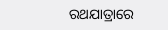ରଥଯାତ୍ରାରେ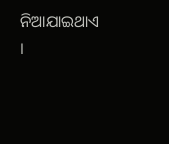ନିଆଯାଇଥାଏ ।